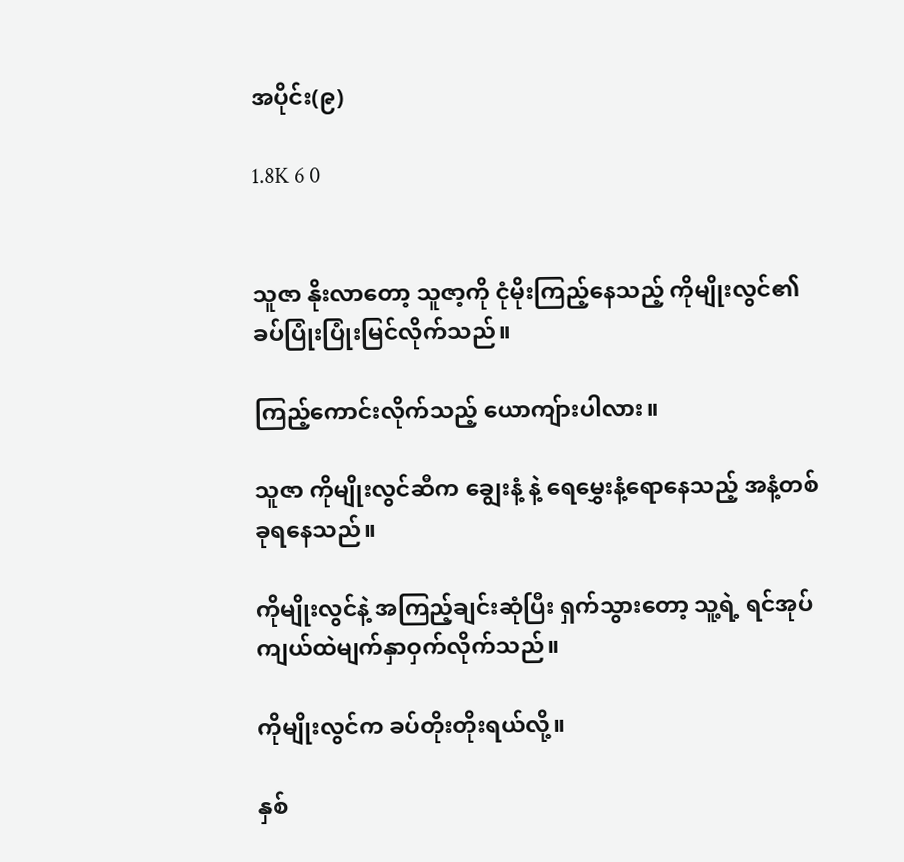အပိုင်း(၉)

1.8K 6 0


သူဇာ နိုးလာတော့ သူဇာ့ကို ငုံမိုးကြည့်နေသည့် ကိုမျိုးလွင်၏ ခပ်ပြုံးပြုံးမြင်လိုက်သည်။

ကြည့်ကောင်းလိုက်သည့် ယောကျ်ားပါလား။

သူဇာ ကိုမျိုးလွင်ဆီက ချွေးနံ့ နဲ့ ရေမွှေးနံ့ရောနေသည့် အနံ့တစ်ခုရနေသည်။

ကိုမျိုးလွင်နဲ့ အကြည့်ချင်းဆုံပြီး ရှက်သွားတော့ သူ့ရဲ့ ရင်အုပ်ကျယ်ထဲမျက်နှာဝှက်လိုက်သည်။

ကိုမျိုးလွင်က ခပ်တိုးတိုးရယ်လို့။

နှစ်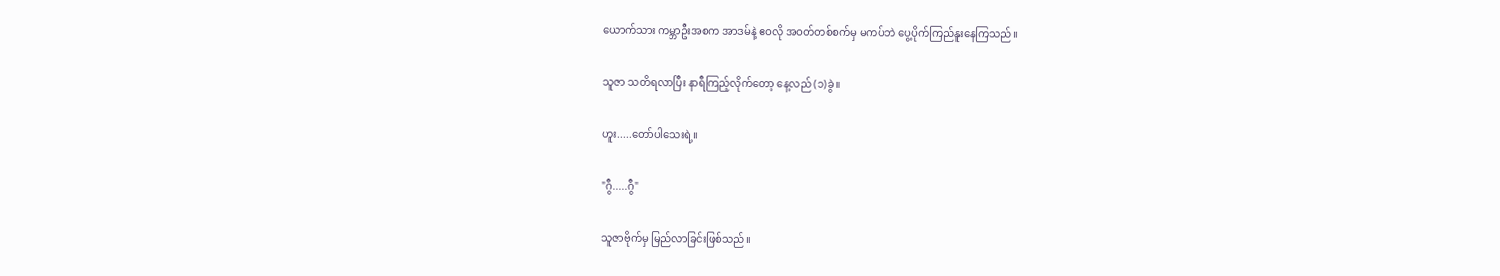ယောက်သား ကမ္ဘာဦးအစက အာဒမ်နဲ့ ဧဝလို အဝတ်တစ်စက်မှ မကပ်ဘဲ ပွေ့ပိုက်ကြည်နူးနေကြသည်။

သူဇာ သတိရလာပြီး နာရီကြည့်လိုက်တော့ နေ့လည် (၁)ခွဲ။

ဟူး.....တော်ပါသေးရဲ့။

"ဂွီ.....ဂွီ"

သူဇာဗိုက်မှ မြည်လာခြင်းဖြစ်သည်။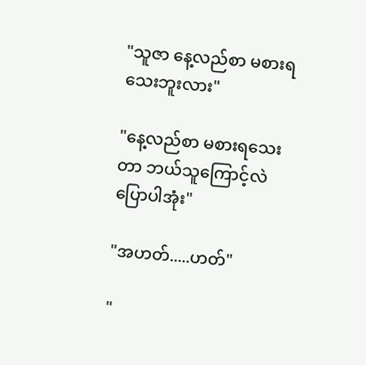"သူဇာ နေ့လည်စာ မစားရသေးဘူးလား"

"နေ့လည်စာ မစားရသေးတာ ဘယ်သူကြောင့်လဲ ပြောပါအုံး"

"အဟတ်.....ဟတ်"

"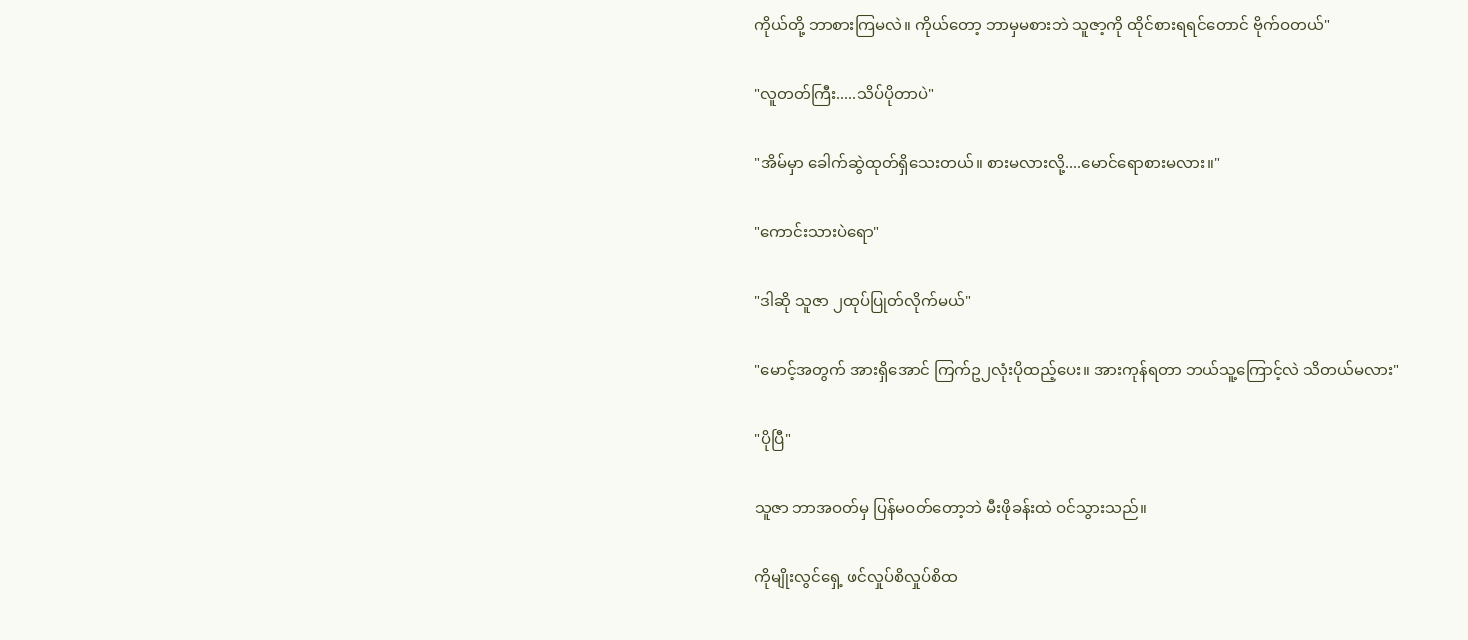ကိုယ်တို့ ဘာစားကြမလဲ။ ကိုယ်တော့ ဘာမှမစားဘဲ သူဇာ့ကို ထိုင်စားရရင်တောင် ဗိုက်ဝတယ်"

"လူတတ်ကြီး.....သိပ်ပိုတာပဲ"

"အိမ်မှာ ခေါက်ဆွဲထုတ်ရှိသေးတယ်။ စားမလားလို့....မောင်ရောစားမလား။"

"ကောင်းသားပဲရော"

"ဒါဆို သူဇာ ၂ထုပ်ပြုတ်လိုက်မယ်"

"မောင့်အတွက် အားရှိအောင် ကြက်ဥ၂လုံးပိုထည့်ပေး။ အားကုန်ရတာ ဘယ်သူ့ကြောင့်လဲ သိတယ်မလား"

"ပိုပြီ"

သူဇာ ဘာအဝတ်မှ ပြန်မဝတ်တော့ဘဲ မီးဖိုခန်းထဲ ဝင်သွားသည်။

ကိုမျိုးလွင်ရှေ့ ဖင်လှုပ်စိလှုပ်စိထ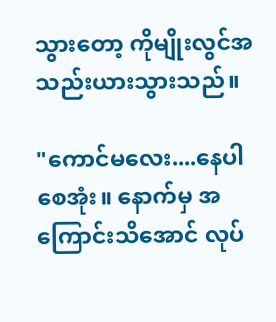သွားတော့ ကိုမျိုးလွင်အသည်းယားသွားသည်။

"ကောင်မလေး....နေပါစေအုံး။ နောက်မှ အကြောင်းသိအောင် လုပ်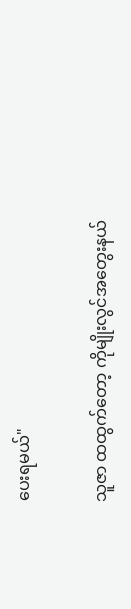ပေးရမယ်"

သူဇာ ထထွက်တော့ ကိုမျိုးလွင်အတွေးနယ်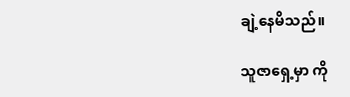ချဲ့နေမိသည်။

သူဇာရှေ့မှာ ကို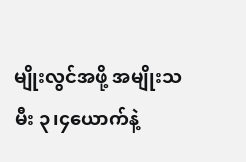မျိုးလွင်အဖို့ အမျိုးသမီး ၃၊၄ယောက်နဲ့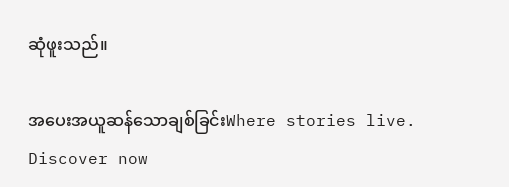ဆုံဖူးသည်။

အပေးအယူဆန်သောချစ်ခြင်းWhere stories live. Discover now